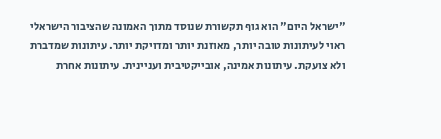"ישראל היום" הוא גוף תקשורת שנוסד מתוך האמונה שהציבור הישראלי ראוי לעיתונות טובה יותר, מאוזנת יותר ומדויקת יותר. עיתונות שמדברת ולא צועקת. עיתונות אמינה, אובייקטיבית ועניינית. עיתונות אחרת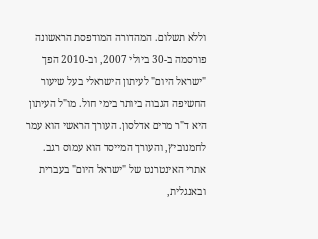וללא תשלום. המהדורה המודפסת הראשונה פורסמה ב-30 ביולי 2007, וב-2010 הפך "ישראל היום" לעיתון הישראלי בעל שיעור החשיפה הגבוה ביותר בימי חול. מו"ל העיתון היא ד"ר מרים אדלסון. העורך הראשי הוא עמר לחמנוביץ, והעורך המייסד הוא עמוס רגב. אתרי האינטרנט של "ישראל היום" בעברית ובאנגלית,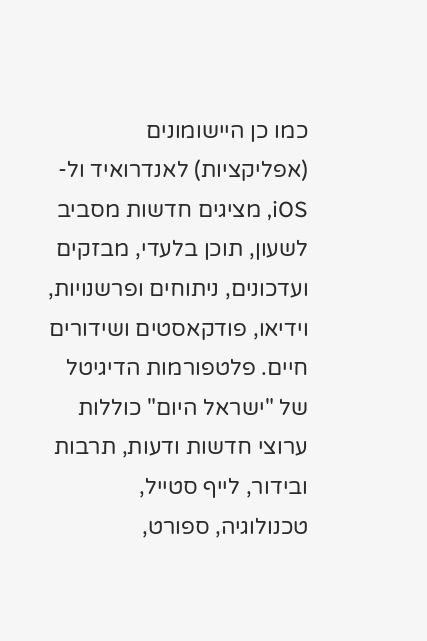כמו כן היישומונים (אפליקציות) לאנדרואיד ול-iOS, מציגים חדשות מסביב לשעון, תוכן בלעדי, מבזקים ועדכונים, ניתוחים ופרשנויות, וידיאו, פודקאסטים ושידורים חיים. פלטפורמות הדיגיטל של "ישראל היום" כוללות ערוצי חדשות ודעות, תרבות ובידור, לייף סטייל, טכנולוגיה, ספורט,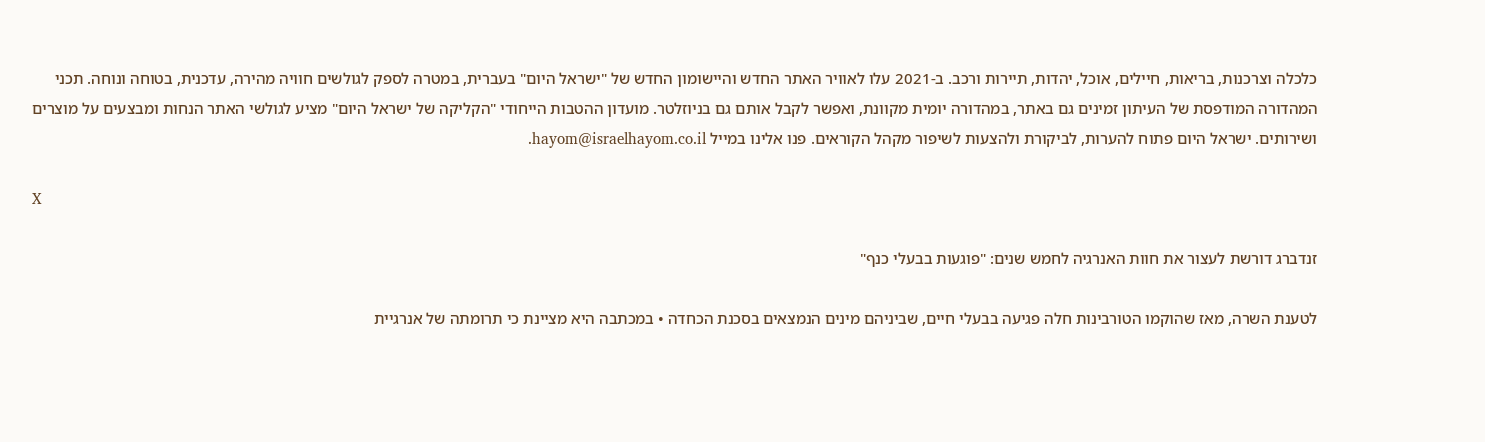כלכלה וצרכנות, בריאות, חיילים, אוכל, יהדות, תיירות ורכב. ב-2021 עלו לאוויר האתר החדש והיישומון החדש של "ישראל היום" בעברית, במטרה לספק לגולשים חוויה מהירה, עדכנית, בטוחה ונוחה. תכני המהדורה המודפסת של העיתון זמינים גם באתר, במהדורה יומית מקוונת, ואפשר לקבל אותם גם בניוזלטר. מועדון ההטבות הייחודי "הקליקה של ישראל היום" מציע לגולשי האתר הנחות ומבצעים על מוצרים ושירותים. ישראל היום פתוח להערות, לביקורת ולהצעות לשיפור מקהל הקוראים. פנו אלינו במייל hayom@israelhayom.co.il.

X

זנדברג דורשת לעצור את חוות האנרגיה לחמש שנים: "פוגעות בבעלי כנף"

לטענת השרה, מאז שהוקמו הטורבינות חלה פגיעה בבעלי חיים, שביניהם מינים הנמצאים בסכנת הכחדה • במכתבה היא מציינת כי תרומתה של אנרגיית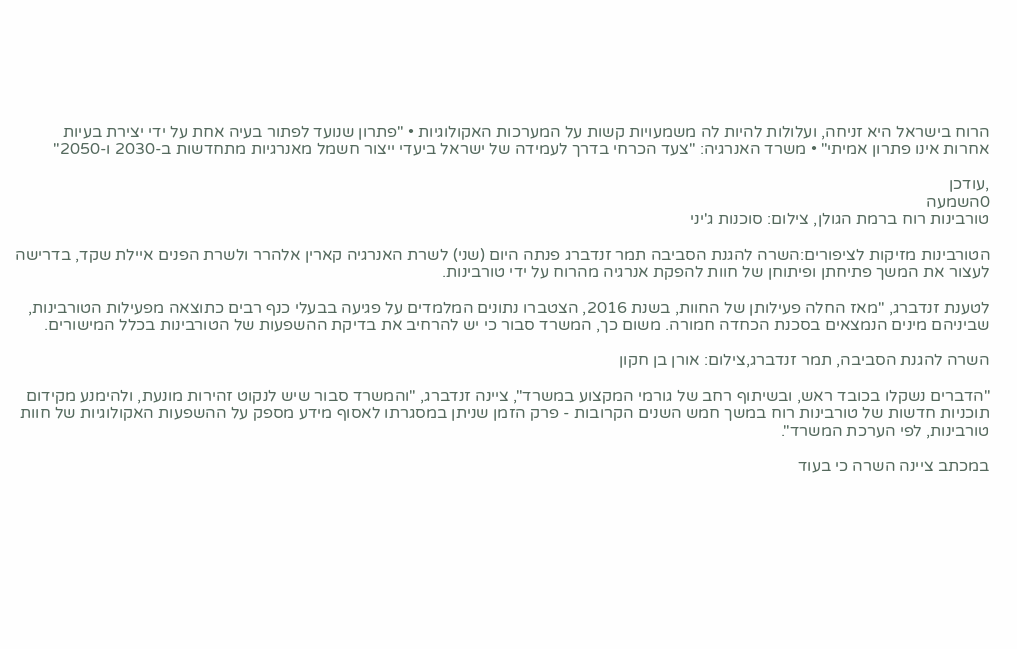הרוח בישראל היא זניחה, ועלולות להיות לה משמעויות קשות על המערכות האקולוגיות • "פתרון שנועד לפתור בעיה אחת על ידי יצירת בעיות אחרות אינו פתרון אמיתי" • משרד האנרגיה: "צעד הכרחי בדרך לעמידה של ישראל ביעדי ייצור חשמל מאנרגיות מתחדשות ב-2030 ו-2050"

,עודכן
0השמעה
טורבינות רוח ברמת הגולן, צילום: סוכנות ג'יני

הטורבינות מזיקות לציפורים:השרה להגנת הסביבה תמר זנדברג פנתה היום (שני) לשרת האנרגיה קארין אלהרר ולשרת הפנים איילת שקד, בדרישה לעצור את המשך פתיחתן ופיתוחן של חוות להפקת אנרגיה מהרוח על ידי טורבינות.

לטענת זנדברג, "מאז החלה פעילותן של החוות, בשנת 2016, הצטברו נתונים המלמדים על פגיעה בבעלי כנף רבים כתוצאה מפעילות הטורבינות, שביניהם מינים הנמצאים בסכנת הכחדה חמורה. משום כך, המשרד סבור כי יש להרחיב את בדיקת ההשפעות של הטורבינות בכלל המישורים.

השרה להגנת הסביבה, תמר זנדברג,צילום: אורן בן חקון

"הדברים נשקלו בכובד ראש, ובשיתוף רחב של גורמי המקצוע במשרד", ציינה זנדברג, "והמשרד סבור שיש לנקוט זהירות מונעת, ולהימנע מקידום תוכניות חדשות של טורבינות רוח במשך חמש השנים הקרובות - פרק הזמן שניתן במסגרתו לאסוף מידע מספק על ההשפעות האקולוגיות של חוות טורבינות, לפי הערכת המשרד".

במכתב ציינה השרה כי בעוד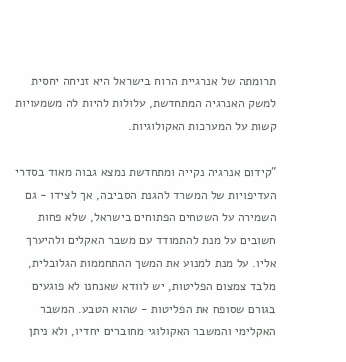תרומתה של אנרגיית הרוח בישראל היא זניחה יחסית למשק האנרגיה המתחדשת, עלולות להיות לה משמעויות קשות על המערכות האקולוגיות.

"קידום אנרגיה נקייה ומתחדשת נמצא גבוה מאוד בסדרי העדיפויות של המשרד להגנת הסביבה, אך לצידו - גם השמירה על השטחים הפתוחים בישראל, שלא פחות חשובים על מנת להתמודד עם משבר האקלים ולהיערך אליו. על מנת למנוע את המשך ההתחממות הגלובלית, מלבד צמצום הפליטות, יש לוודא שאנחנו לא פוגעים בגורם שסופח את הפליטות - שהוא הטבע. המשבר האקלימי והמשבר האקולוגי מחוברים יחדיו, ולא ניתן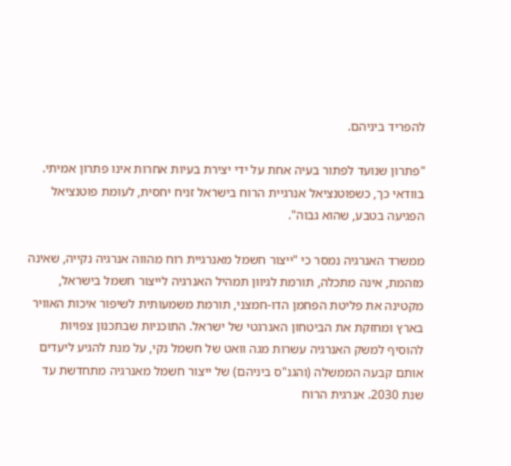להפריד ביניהם.

"פתרון שנועד לפתור בעיה אחת על ידי יצירת בעיות אחרות אינו פתרון אמיתי. בוודאי כך, כשפוטנציאל אנרגיית הרוח בישראל זניח יחסית, לעומת פוטנציאל הפגיעה בטבע, שהוא גבוה".

ממשרד האנרגיה נמסר כי "ייצור חשמל מאנרגיית רוח מהווה אנרגיה נקייה, שאינה מזהמת, אינה מתכלה, תורמת לגיוון תמהיל האנרגיה לייצור חשמל בישראל, מקטינה את פליטת הפחמן הדו-חמצני, תורמת משמעותית לשיפור איכות האוויר בארץ ומחזקת את הביטחון האנרגטי של ישראל. התוכניות שבתכנון צפויות להוסיף למשק האנרגיה עשרות מגה וואט של חשמל נקי, על מנת להגיע ליעדים אותם קבעה הממשלה (והגנ"ס ביניהם) של ייצור חשמל מאנרגיה מתחדשת עד שנת 2030. אנרגית הרוח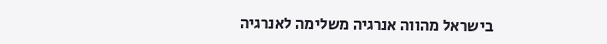בישראל מהווה אנרגיה משלימה לאנרגיה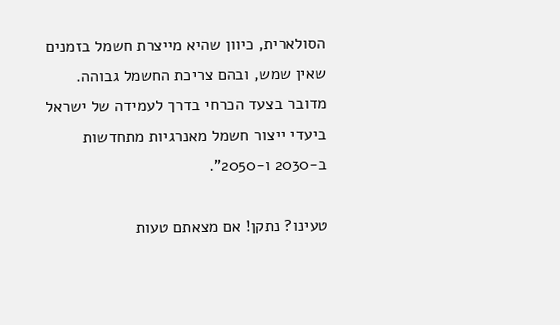הסולארית, כיוון שהיא מייצרת חשמל בזמנים שאין שמש, ובהם צריכת החשמל גבוהה. מדובר בצעד הכרחי בדרך לעמידה של ישראל ביעדי ייצור חשמל מאנרגיות מתחדשות ב-2030 ו-2050".

טעינו? נתקן! אם מצאתם טעות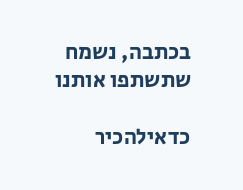בכתבה, נשמח שתשתפו אותנו

כדאילהכיר